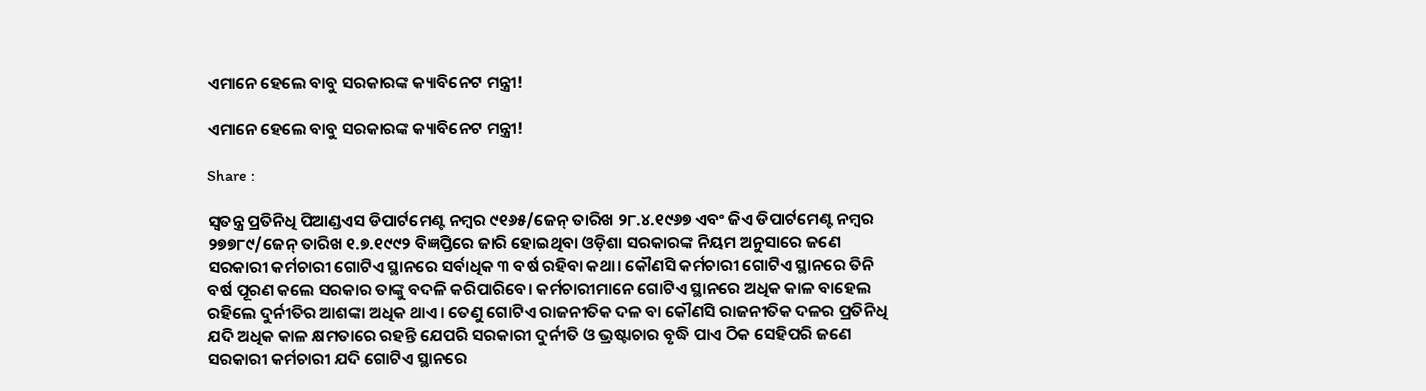ଏମାନେ ହେଲେ ବାବୁ ସରକାରଙ୍କ କ୍ୟାବିନେଟ ମନ୍ତ୍ରୀ!

ଏମାନେ ହେଲେ ବାବୁ ସରକାରଙ୍କ କ୍ୟାବିନେଟ ମନ୍ତ୍ରୀ!

Share :

ସ୍ବତନ୍ତ୍ର ପ୍ରତିନିଧି ପିଆଣ୍ଡଏସ ଡିପାର୍ଟମେଣ୍ଟ ନମ୍ବର ୯୧୬୫/ଜେନ୍‌ ତାରିଖ ୨୮.୪.୧୯୬୭ ଏବଂ ଜିଏ ଡିପାର୍ଟମେଣ୍ଟ ନମ୍ବର ୨୭୭୮୯/ଜେନ୍‌ ତାରିଖ ୧.୭.୧୯୯୨ ବିଜ୍ଞପ୍ତିରେ ଜାରି ହୋଇଥିବା ଓଡ଼ିଶା ସରକାରଙ୍କ ନିୟମ ଅନୁସାରେ ଜଣେ ସରକାରୀ କର୍ମଚାରୀ ଗୋଟିଏ ସ୍ଥାନରେ ସର୍ବାଧିକ ୩ ବର୍ଷ ରହିବା କଥା। କୌଣସି କର୍ମଚାରୀ ଗୋଟିଏ ସ୍ଥାନରେ ତିନି ବର୍ଷ ପୂରଣ କଲେ ସରକାର ତାଙ୍କୁ ବଦଳି କରିପାରିବେ। କର୍ମଚାରୀମାନେ ଗୋଟିଏ ସ୍ଥାନରେ ଅଧିକ କାଳ ବାହେଲ ରହିଲେ ଦୁର୍ନୀତିର ଆଶଙ୍କା ଅଧିକ ଥାଏ। ତେଣୁ ଗୋଟିଏ ରାଜନୀତିକ ଦଳ ବା କୌଣସି ରାଜନୀତିକ ଦଳର ପ୍ରତିନିଧି ଯଦି ଅଧିକ କାଳ କ୍ଷମତାରେ ରହନ୍ତି ଯେପରି ସରକାରୀ ଦୁର୍ନୀତି ଓ ଭ୍ରଷ୍ଟାଚାର ବୃଦ୍ଧି ପାଏ ଠିକ ସେହିପରି ଜଣେ ସରକାରୀ କର୍ମଚାରୀ ଯଦି ଗୋଟିଏ ସ୍ଥାନରେ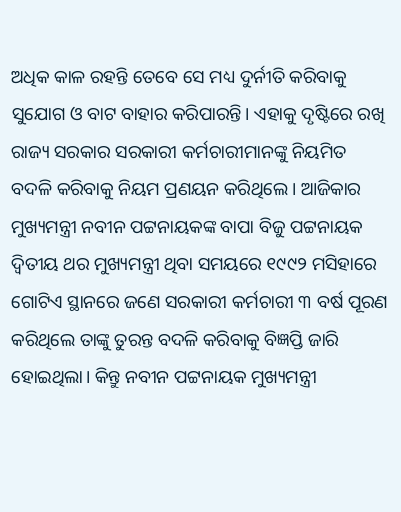ଅଧିକ କାଳ ରହନ୍ତି ତେବେ ସେ ମଧ୍ୟ ଦୁର୍ନୀତି କରିବାକୁ ସୁଯୋଗ ଓ ବାଟ ବାହାର କରିପାରନ୍ତି। ଏହାକୁ ଦୃଷ୍ଟିରେ ରଖି ରାଜ୍ୟ ସରକାର ସରକାରୀ କର୍ମଚାରୀମାନଙ୍କୁ ନିୟମିତ ବଦଳି କରିବାକୁ ନିୟମ ପ୍ରଣୟନ କରିଥିଲେ। ଆଜିକାର ମୁଖ୍ୟମନ୍ତ୍ରୀ ନବୀନ ପଟ୍ଟନାୟକଙ୍କ ବାପା ବିଜୁ ପଟ୍ଟନାୟକ ଦ୍ବିତୀୟ ଥର ମୁଖ୍ୟମନ୍ତ୍ରୀ ଥିବା ସମୟରେ ୧୯୯୨ ମସିହାରେ ଗୋଟିଏ ସ୍ଥାନରେ ଜଣେ ସରକାରୀ କର୍ମଚାରୀ ୩ ବର୍ଷ ପୂରଣ କରିଥିଲେ ତାଙ୍କୁ ତୁରନ୍ତ ବଦଳି କରିବାକୁ ବିଜ୍ଞପ୍ତି ଜାରି ହୋଇଥିଲା। କିନ୍ତୁ ନବୀନ ପଟ୍ଟନାୟକ ମୁଖ୍ୟମନ୍ତ୍ରୀ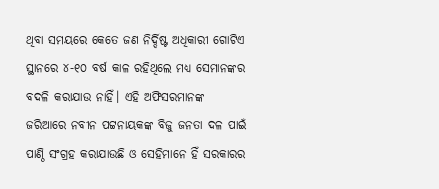ଥିବା ସମୟରେ କେତେ ଜଣ ନିର୍ଦ୍ଦିଷ୍ଟ ଅଧିକାରୀ ଗୋଟିଏ ସ୍ଥାନରେ ୪-୧୦ ବର୍ଷ କାଳ ରହିଥିଲେ ମଧ୍ୟ ସେମାନଙ୍କର ବଦଳି କରାଯାଉ ନାହିଁ। ଏହି ଅଫିସରମାନଙ୍କ ଜରିଆରେ ନବୀନ ପଟ୍ଟନାୟକଙ୍କ ବିଜୁ ଜନତା ଦଳ ପାଇଁ ପାଣ୍ଠି ସଂଗ୍ରହ କରାଯାଉଛି ଓ ସେହିମାନେ ହିଁ ସରକାରର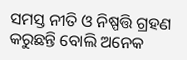ସମସ୍ତ ନୀତି ଓ ନିଷ୍ପତ୍ତି ଗ୍ରହଣ କରୁଛନ୍ତି ବୋଲି ଅନେକ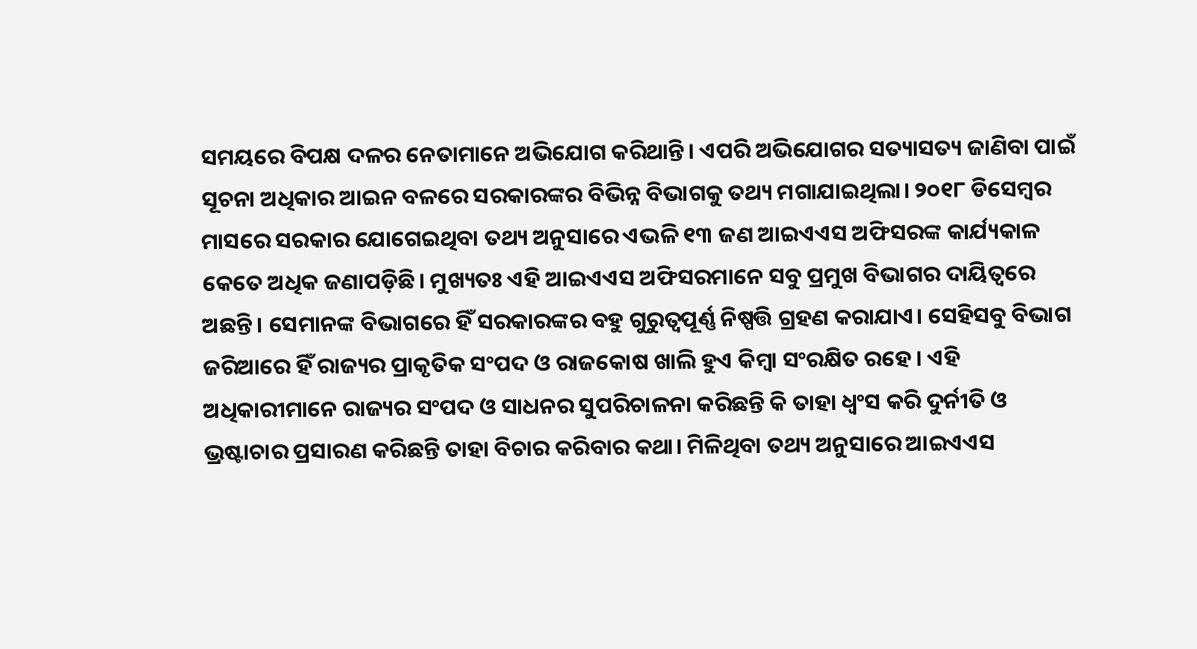ସମୟରେ ବିପକ୍ଷ ଦଳର ନେତାମାନେ ଅଭିଯୋଗ କରିଥାନ୍ତି। ଏପରି ଅଭିଯୋଗର ସତ୍ୟାସତ୍ୟ ଜାଣିବା ପାଇଁ ସୂଚନା ଅଧିକାର ଆଇନ ବଳରେ ସରକାରଙ୍କର ବିଭିନ୍ନ ବିଭାଗକୁ ତଥ୍ୟ ମଗାଯାଇଥିଲା। ୨୦୧୮ ଡିସେମ୍ବର ମାସରେ ସରକାର ଯୋଗେଇଥିବା ତଥ୍ୟ ଅନୁସାରେ ଏଭଳି ୧୩ ଜଣ ଆଇଏଏସ ଅଫିସରଙ୍କ କାର୍ଯ୍ୟକାଳ କେତେ ଅଧିକ ଜଣାପଡ଼ିଛି। ମୁଖ୍ୟତଃ ଏହି ଆଇଏଏସ ଅଫିସରମାନେ ସବୁ ପ୍ରମୁଖ ବିଭାଗର ଦାୟିତ୍ବରେ ଅଛନ୍ତି। ସେମାନଙ୍କ ବିଭାଗରେ ହିଁ ସରକାରଙ୍କର ବହୁ ଗୁରୁତ୍ବପୂର୍ଣ୍ଣ ନିଷ୍ପତ୍ତି ଗ୍ରହଣ କରାଯାଏ। ସେହିସବୁ ବିଭାଗ ଜରିଆରେ ହିଁ ରାଜ୍ୟର ପ୍ରାକୃତିକ ସଂପଦ ଓ ରାଜକୋଷ ଖାଲି ହୁଏ କିମ୍ବା ସଂରକ୍ଷିତ ରହେ। ଏହି ଅଧିକାରୀମାନେ ରାଜ୍ୟର ସଂପଦ ଓ ସାଧନର ସୁପରିଚାଳନା କରିଛନ୍ତି କି ତାହା ଧ୍ବଂସ କରି ଦୁର୍ନୀତି ଓ ଭ୍ରଷ୍ଟାଚାର ପ୍ରସାରଣ କରିଛନ୍ତି ତାହା ବିଚାର କରିବାର କଥା। ମିଳିଥିବା ତଥ୍ୟ ଅନୁସାରେ ଆଇଏଏସ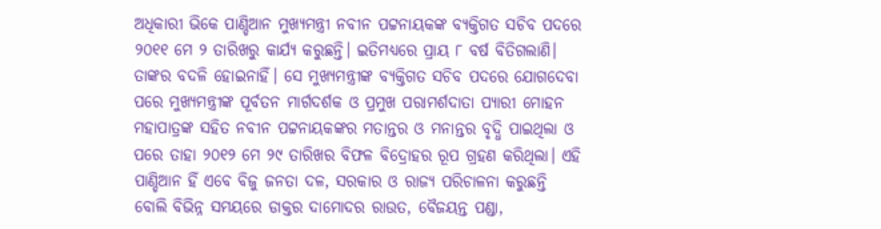ଅଧିକାରୀ ଭିକେ ପାଣ୍ଡିଆନ ମୁଖ୍ୟମନ୍ତ୍ରୀ ନବୀନ ପଟ୍ଟନାୟକଙ୍କ ବ୍ୟକ୍ତିଗତ ସଚିବ ପଦରେ ୨୦୧୧ ମେ ୨ ତାରିଖରୁ କାର୍ଯ୍ୟ କରୁଛନ୍ତି। ଇତିମଧ୍ୟରେ ପ୍ରାୟ ୮ ବର୍ଷ ବିତିଗଲାଣି। ତାଙ୍କର ବଦଳି ହୋଇନାହିଁ। ସେ ମୁଖ୍ୟମନ୍ତ୍ରୀଙ୍କ ବ୍ୟକ୍ତିଗତ ସଚିବ ପଦରେ ଯୋଗଦେବା ପରେ ମୁଖ୍ୟମନ୍ତ୍ରୀଙ୍କ ପୂର୍ବତନ ମାର୍ଗଦର୍ଶକ ଓ ପ୍ରମୁଖ ପରାମର୍ଶଦାତା ପ୍ୟାରୀ ମୋହନ ମହାପାତ୍ରଙ୍କ ସହିତ ନବୀନ ପଟ୍ଟନାୟକଙ୍କର ମତାନ୍ତର ଓ ମନାନ୍ତର ବୃଦ୍ଧି ପାଇଥିଲା ଓ ପରେ ତାହା ୨୦୧୨ ମେ ୨୯ ତାରିଖର ବିଫଳ ବିଦ୍ରୋହର ରୂପ ଗ୍ରହଣ କରିଥିଲା। ଏହି ପାଣ୍ଡିଆନ ହିଁ ଏବେ ବିଜୁ ଜନତା ଦଳ, ସରକାର ଓ ରାଜ୍ୟ ପରିଚାଳନା କରୁଛନ୍ତି ବୋଲି ବିଭିନ୍ନ ସମୟରେ ଡାକ୍ତର ଦାମୋଦର ରାଉତ, ବୈଜୟନ୍ତ ପଣ୍ଡା,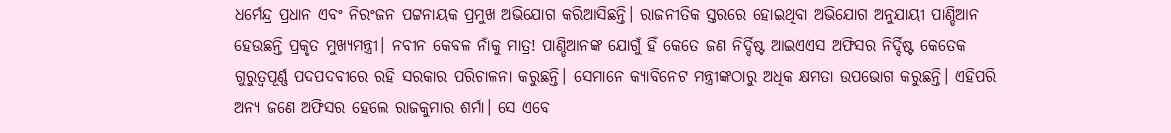ଧର୍ମେନ୍ଦ୍ର ପ୍ରଧାନ ଏବଂ ନିରଂଜନ ପଟ୍ଟନାୟକ ପ୍ରମୁଖ ଅଭିଯୋଗ କରିଆସିଛନ୍ତି। ରାଜନୀତିକ ସ୍ତରରେ ହୋଇଥିବା ଅଭିଯୋଗ ଅନୁଯାୟୀ ପାଣ୍ଡିଆନ ହେଉଛନ୍ତି ପ୍ରକୃତ ମୁଖ୍ୟମନ୍ତ୍ରୀ। ନବୀନ କେବଳ ନାଁକୁ ମାତ୍ର! ପାଣ୍ଡିଆନଙ୍କ ଯୋଗୁଁ ହିଁ କେତେ ଜଣ ନିର୍ଦ୍ଦିଷ୍ଟ ଆଇଏଏସ ଅଫିସର ନିର୍ଦ୍ଦିଷ୍ଟ କେତେକ ଗୁରୁତ୍ବପୂର୍ଣ୍ଣ ପଦପଦବୀରେ ରହି ସରକାର ପରିଚାଳନା କରୁଛନ୍ତି। ସେମାନେ କ୍ୟାବିନେଟ ମନ୍ତ୍ରୀଙ୍କଠାରୁ ଅଧିକ କ୍ଷମତା ଉପଭୋଗ କରୁଛନ୍ତି। ଏହିପରି ଅନ୍ୟ ଜଣେ ଅଫିସର ହେଲେ ରାଜକୁମାର ଶର୍ମା। ସେ ଏବେ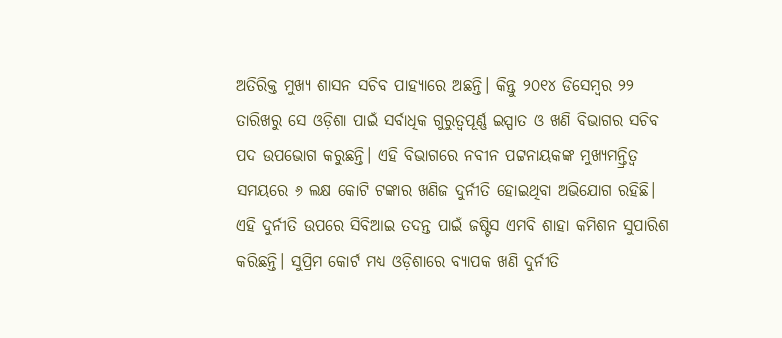ଅତିରିକ୍ତ ମୁଖ୍ୟ ଶାସନ ସଚିବ ପାହ୍ୟାରେ ଅଛନ୍ତି। କିନ୍ତୁ ୨୦୧୪ ଡିସେମ୍ବର ୨୨ ତାରିଖରୁ ସେ ଓଡ଼ିଶା ପାଇଁ ସର୍ବାଧିକ ଗୁରୁତ୍ବପୂର୍ଣ୍ଣ ଇସ୍ପାତ ଓ ଖଣି ବିଭାଗର ସଚିବ ପଦ ଉପଭୋଗ କରୁଛନ୍ତି। ଏହି ବିଭାଗରେ ନବୀନ ପଟ୍ଟନାୟକଙ୍କ ମୁଖ୍ୟମନ୍ତ୍ରିତ୍ବ ସମୟରେ ୬ ଲକ୍ଷ କୋଟି ଟଙ୍କାର ଖଣିଜ ଦୁର୍ନୀତି ହୋଇଥିବା ଅଭିଯୋଗ ରହିଛି। ଏହି ଦୁର୍ନୀତି ଉପରେ ସିବିଆଇ ତଦନ୍ତ ପାଇଁ ଜଷ୍ଟିସ ଏମବି ଶାହା କମିଶନ ସୁପାରିଶ କରିଛନ୍ତି। ସୁପ୍ରିମ କୋର୍ଟ ମଧ୍ୟ ଓଡ଼ିଶାରେ ବ୍ୟାପକ ଖଣି ଦୁର୍ନୀତି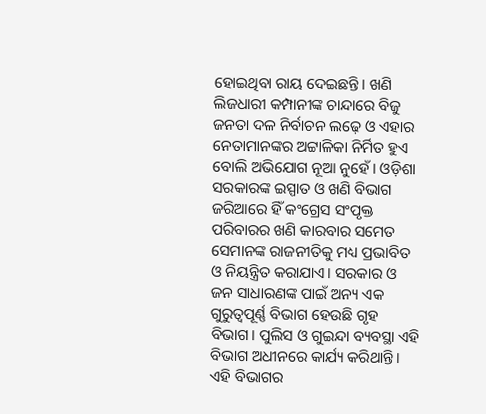ହୋଇଥିବା ରାୟ ଦେଇଛନ୍ତି। ଖଣି ଲିଜଧାରୀ କମ୍ପାନୀଙ୍କ ଚାନ୍ଦାରେ ବିଜୁ ଜନତା ଦଳ ନିର୍ବାଚନ ଲଢ଼େ ଓ ଏହାର ନେତାମାନଙ୍କର ଅଟ୍ଟାଳିକା ନିର୍ମିତ ହୁଏ ବୋଲି ଅଭିଯୋଗ ନୂଆ ନୁହେଁ। ଓଡ଼ିଶା ସରକାରଙ୍କ ଇସ୍ପାତ ଓ ଖଣି ବିଭାଗ ଜରିଆରେ ହିଁ କଂଗ୍ରେସ ସଂପୃକ୍ତ ପରିବାରର ଖଣି କାରବାର ସମେତ ସେମାନଙ୍କ ରାଜନୀତିକୁ ମଧ୍ୟ ପ୍ରଭାବିତ ଓ ନିୟନ୍ତ୍ରିତ କରାଯାଏ। ସରକାର ଓ ଜନ ସାଧାରଣଙ୍କ ପାଇଁ ଅନ୍ୟ ଏକ ଗୁରୁତ୍ବପୂର୍ଣ୍ଣ ବିଭାଗ ହେଉଛି ଗୃହ ବିଭାଗ। ପୁଲିସ ଓ ଗୁଇନ୍ଦା ବ୍ୟବସ୍ଥା ଏହି ବିଭାଗ ଅଧୀନରେ କାର୍ଯ୍ୟ କରିଥାନ୍ତି। ଏହି ବିଭାଗର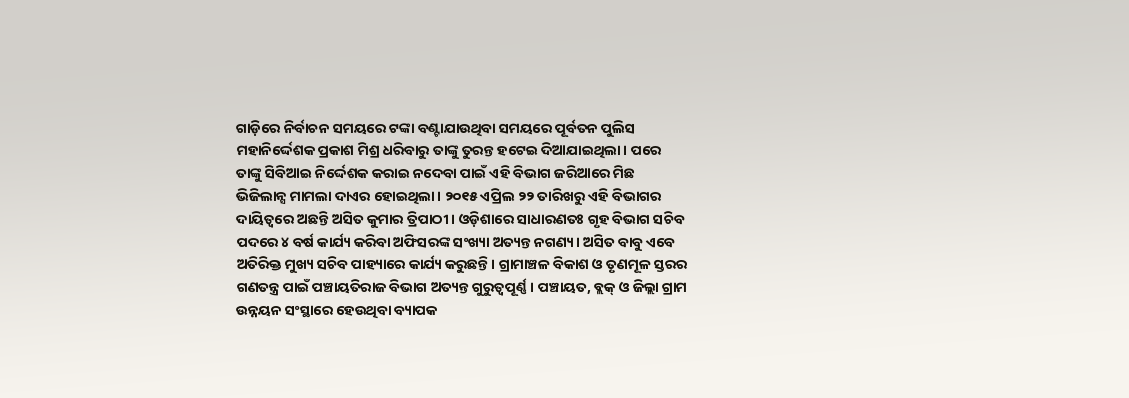ଗାଡ଼ିରେ ନିର୍ବାଚନ ସମୟରେ ଟଙ୍କା ବଣ୍ଟାଯାଉଥିବା ସମୟରେ ପୂର୍ବତନ ପୁଲିସ ମହାନିର୍ଦ୍ଦେଶକ ପ୍ରକାଶ ମିଶ୍ର ଧରିବାରୁ ତାଙ୍କୁ ତୁରନ୍ତ ହଟେଇ ଦିଆଯାଇଥିଲା। ପରେ ତାଙ୍କୁ ସିବିଆଇ ନିର୍ଦ୍ଦେଶକ କରାଇ ନଦେବା ପାଇଁ ଏହି ବିଭାଗ ଜରିଆରେ ମିଛ ଭିଜିଲାନ୍ସ ମାମଲା ଦାଏର ହୋଇଥିଲା। ୨୦୧୫ ଏପ୍ରିଲ ୨୨ ତାରିଖରୁ ଏହି ବିଭାଗର ଦାୟିତ୍ବରେ ଅଛନ୍ତି ଅସିତ କୁମାର ତ୍ରିପାଠୀ। ଓଡ଼ିଶାରେ ସାଧାରଣତଃ ଗୃହ ବିଭାଗ ସଚିବ ପଦରେ ୪ ବର୍ଷ କାର୍ଯ୍ୟ କରିବା ଅଫିସରଙ୍କ ସଂଖ୍ୟା ଅତ୍ୟନ୍ତ ନଗଣ୍ୟ। ଅସିତ ବାବୁ ଏବେ ଅତିରିକ୍ତ ମୁଖ୍ୟ ସଚିବ ପାହ୍ୟାରେ କାର୍ଯ୍ୟ କରୁଛନ୍ତି। ଗ୍ରାମାଞ୍ଚଳ ବିକାଶ ଓ ତୃଣମୂଳ ସ୍ତରର ଗଣତନ୍ତ୍ର ପାଇଁ ପଞ୍ଚାୟତିରାଜ ବିଭାଗ ଅତ୍ୟନ୍ତ ଗୁରୁତ୍ବପୂର୍ଣ୍ଣ। ପଞ୍ଚାୟତ, ବ୍ଲକ୍‌ ଓ ଜିଲ୍ଲା ଗ୍ରାମ ଉନ୍ନୟନ ସଂସ୍ଥାରେ ହେଉଥିବା ବ୍ୟାପକ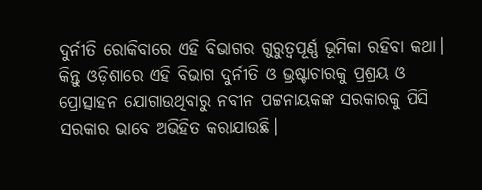ଦୁର୍ନୀତି ରୋକିବାରେ ଏହି ବିଭାଗର ଗୁରୁତ୍ବପୂର୍ଣ୍ଣ ଭୂମିକା ରହିବା କଥା। କିନ୍ତୁ ଓଡ଼ିଶାରେ ଏହି ବିଭାଗ ଦୁର୍ନୀତି ଓ ଭ୍ରଷ୍ଟାଚାରକୁ ପ୍ରଶ୍ରୟ ଓ ପ୍ରୋତ୍ସାହନ ଯୋଗାଉଥିବାରୁ ନବୀନ ପଟ୍ଟନାୟକଙ୍କ ସରକାରକୁ ପିସି ସରକାର ଭାବେ ଅଭିହିତ କରାଯାଉଛି।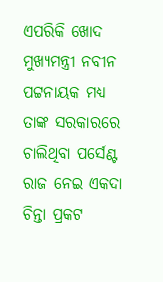ଏପରିକି ଖୋଦ ମୁଖ୍ୟମନ୍ତ୍ରୀ ନବୀନ ପଟ୍ଟନାୟକ ମଧ୍ୟ ତାଙ୍କ ସରକାରରେ ଚାଲିଥିବା ପର୍ସେଣ୍ଟ ରାଜ ନେଇ ଏକଦା ଚିନ୍ତା ପ୍ରକଟ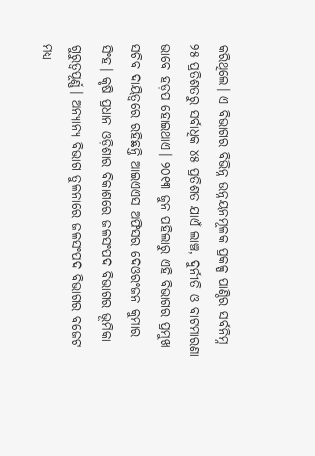କରିଥିଲେ। ଏ ବିଭାଗର ବିଭିନ୍ନ ଉନ୍ନୟନମୂଳକ ପ୍ରକଳ୍ପ ପାଣ୍ଠିର ସର୍ବନିମ୍ନ ୨୫ ପ୍ରତିଶତରୁ ସର୍ବାଧିକ ୪୫ ପ୍ରତିଶତ ଯାଏଁ ଲାଞ୍ଚ, ଦୁର୍ନୀତି ଓ ବାଟମାରଣା ଭାବେ ହଡ଼ପ ହୋଇଥାଏ। ୨୦୧୩ ଜୁନ ପହିଲାରୁ ଏହି ବିଭାଗର ପ୍ରମୁଖ ସଚିବ ଦାୟିତ୍ବରେ ରହିଛନ୍ତି ଆଇଏଏସ ଅଫିସର ଦେଓରଂଜନ କୁମାର ସିଂହ। କୃଷି ପ୍ରଧାନ ଓଡ଼ିଶାର ବିକାଶରେ ଜଳସଂପଦ ବିଭାଗର ଭୂମିକା ଗୁରୁତ୍ବପୂର୍ଣ୍ଣ। ଅନ୍ୟାନ୍ୟ ବିଭାଗ ତୁଳନାରେ ଜଳସଂପଦ ବିଭାଗର ବଜେଟ ମଧ୍ୟ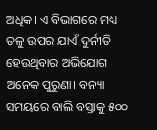ଅଧିକ। ଏ ବିଭାଗରେ ମଧ୍ୟ ତଳୁ ଉପର ଯାଏଁ ଦୁର୍ନୀତି ହେଉଥିବାର ଅଭିଯୋଗ ଅନେକ ପୁରୁଣା। ବନ୍ୟା ସମୟରେ ବାଲି ବସ୍ତାକୁ ୫୦୦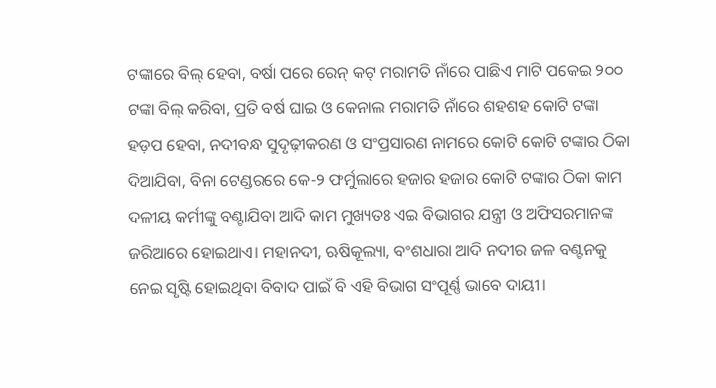ଟଙ୍କାରେ ବିଲ୍‌ ହେବା, ବର୍ଷା ପରେ ରେନ୍‌ କଟ୍‌ ମରାମତି ନାଁରେ ପାଛିଏ ମାଟି ପକେଇ ୨୦୦ ଟଙ୍କା ବିଲ୍‌ କରିବା, ପ୍ରତି ବର୍ଷ ଘାଇ ଓ କେନାଲ ମରାମତି ନାଁରେ ଶହଶହ କୋଟି ଟଙ୍କା ହଡ଼ପ ହେବା, ନଦୀବନ୍ଧ ସୁଦୃଢ଼ୀକରଣ ଓ ସଂପ୍ରସାରଣ ନାମରେ କୋଟି କୋଟି ଟଙ୍କାର ଠିକା ଦିଆଯିବା, ବିନା ଟେଣ୍ଡରରେ କେ-୨ ଫର୍ମୁଲାରେ ହଜାର ହଜାର କୋଟି ଟଙ୍କାର ଠିକା କାମ ଦଳୀୟ କର୍ମୀଙ୍କୁ ବଣ୍ଟାଯିବା ଆଦି କାମ ମୁଖ୍ୟତଃ ଏଇ ବିଭାଗର ଯନ୍ତ୍ରୀ ଓ ଅଫିସରମାନଙ୍କ ଜରିଆରେ ହୋଇଥାଏ। ମହାନଦୀ, ଋଷିକୂଲ୍ୟା, ବଂଶଧାରା ଆଦି ନଦୀର ଜଳ ବଣ୍ଟନକୁ ନେଇ ସୃଷ୍ଟି ହୋଇଥିବା ବିବାଦ ପାଇଁ ବି ଏହି ବିଭାଗ ସଂପୂର୍ଣ୍ଣ ଭାବେ ଦାୟୀ।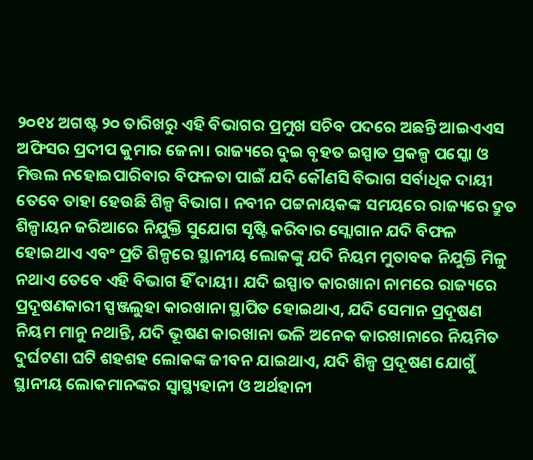୨୦୧୪ ଅଗଷ୍ଟ ୨୦ ତାରିଖରୁ ଏହି ବିଭାଗର ପ୍ରମୁଖ ସଚିବ ପଦରେ ଅଛନ୍ତି ଆଇଏଏସ ଅଫିସର ପ୍ରଦୀପ କୁମାର ଜେନା। ରାଜ୍ୟରେ ଦୁଇ ବୃହତ ଇସ୍ପାତ ପ୍ରକଳ୍ପ ପସ୍କୋ ଓ ମିତ୍ତଲ ନହୋଇପାରିବାର ବିଫଳତା ପାଇଁ ଯଦି କୌଣସି ବିଭାଗ ସର୍ବାଧିକ ଦାୟୀ ତେବେ ତାହା ହେଉଛି ଶିଳ୍ପ ବିଭାଗ। ନବୀନ ପଟ୍ଟନାୟକଙ୍କ ସମୟରେ ରାଜ୍ୟରେ ଦ୍ରୁତ ଶିଳ୍ପାୟନ ଜରିଆରେ ନିଯୁକ୍ତି ସୁଯୋଗ ସୃଷ୍ଟି କରିବାର ସ୍ଲୋଗାନ ଯଦି ବିଫଳ ହୋଇଥାଏ ଏବଂ ପ୍ରତି ଶିଳ୍ପରେ ସ୍ଥାନୀୟ ଲୋକଙ୍କୁ ଯଦି ନିୟମ ମୁତାବକ ନିଯୁକ୍ତି ମିଳୁ ନଥାଏ ତେବେ ଏହି ବିଭାଗ ହିଁ ଦାୟୀ। ଯଦି ଇସ୍ପାତ କାରଖାନା ନାମରେ ରାଜ୍ୟରେ ପ୍ରଦୂଷଣକାରୀ ସ୍ପଞ୍ଜଲୁହା କାରଖାନା ସ୍ଥାପିତ ହୋଇଥାଏ, ଯଦି ସେମାନ ପ୍ରଦୂଷଣ ନିୟମ ମାନୁ ନଥାନ୍ତି, ଯଦି ଭୂଷଣ କାରଖାନା ଭଳି ଅନେକ କାରଖାନାରେ ନିୟମିତ ଦୁର୍ଘଟଣା ଘଟି ଶହଶହ ଲୋକଙ୍କ ଜୀବନ ଯାଇଥାଏ, ଯଦି ଶିଳ୍ପ ପ୍ରଦୂଷଣ ଯୋଗୁଁ ସ୍ଥାନୀୟ ଲୋକମାନଙ୍କର ସ୍ବାସ୍ଥ୍ୟହାନୀ ଓ ଅର୍ଥହାନୀ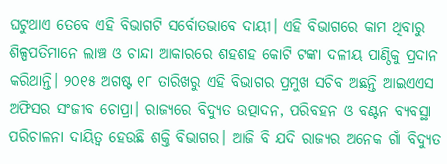ଘଟୁଥାଏ ତେବେ ଏହି ବିଭାଗଟି ସର୍ବୋତଭାବେ ଦାୟୀ। ଏହି ବିଭାଗରେ କାମ ଥିବାରୁ ଶିଳ୍ପପତିମାନେ ଲାଞ୍ଚ ଓ ଚାନ୍ଦା ଆକାରରେ ଶହଶହ କୋଟି ଟଙ୍କା ଦଳୀୟ ପାଣ୍ଠିକୁ ପ୍ରଦାନ କରିଥାନ୍ତି। ୨୦୧୫ ଅଗଷ୍ଟ ୧୮ ତାରିଖରୁ ଏହି ବିଭାଗର ପ୍ରମୁଖ ସଚିବ ଅଛନ୍ତି ଆଇଏଏସ ଅଫିସର ସଂଜୀବ ଚୋପ୍ରା। ରାଜ୍ୟରେ ବିଦ୍ୟୁତ ଉତ୍ପାଦନ, ପରିବହନ ଓ ବଣ୍ଟନ ବ୍ୟବସ୍ଥା ପରିଚାଳନା ଦାୟିତ୍ବ ହେଉଛି ଶକ୍ତି ବିଭାଗର। ଆଜି ବି ଯଦି ରାଜ୍ୟର ଅନେକ ଗାଁ ବିଦ୍ୟୁତ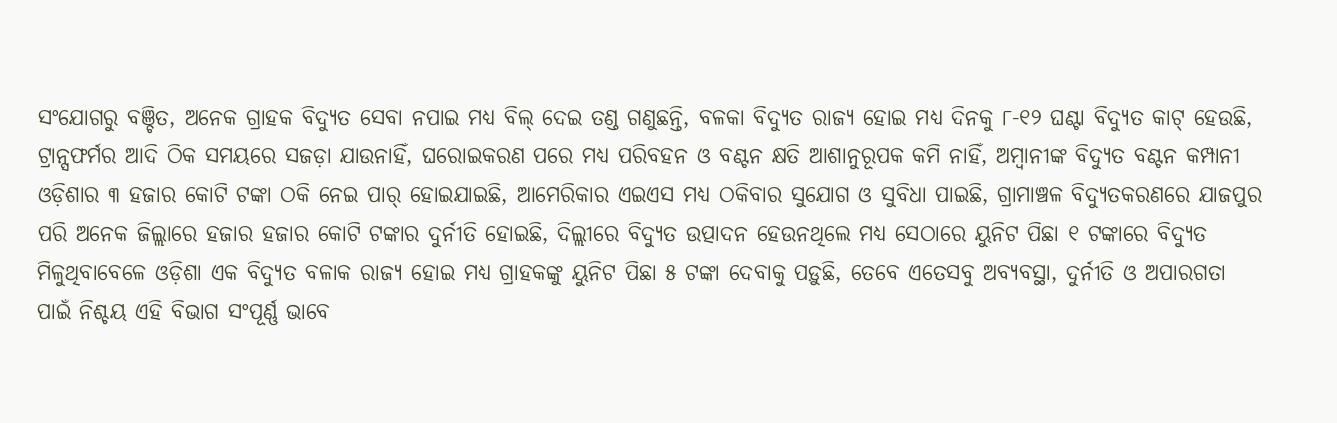ସଂଯୋଗରୁ ବଞ୍ଚିତ, ଅନେକ ଗ୍ରାହକ ବିଦ୍ୟୁତ ସେବା ନପାଇ ମଧ୍ୟ ବିଲ୍‌ ଦେଇ ତଣ୍ଡ ଗଣୁଛନ୍ତି, ବଳକା ବିଦ୍ୟୁତ ରାଜ୍ୟ ହୋଇ ମଧ୍ୟ ଦିନକୁ ୮-୧୨ ଘଣ୍ଟା ବିଦ୍ୟୁତ କାଟ୍‌ ହେଉଛି, ଟ୍ରାନ୍ସଫର୍ମର ଆଦି ଠିକ ସମୟରେ ସଜଡ଼ା ଯାଉନାହିଁ, ଘରୋଇକରଣ ପରେ ମଧ୍ୟ ପରିବହନ ଓ ବଣ୍ଟନ କ୍ଷତି ଆଶାନୁରୂପକ କମି ନାହିଁ, ଅମ୍ବାନୀଙ୍କ ବିଦ୍ୟୁତ ବଣ୍ଟନ କମ୍ପାନୀ ଓଡ଼ିଶାର ୩ ହଜାର କୋଟି ଟଙ୍କା ଠକି ନେଇ ପାର୍‌ ହୋଇଯାଇଛି, ଆମେରିକାର ଏଇଏସ ମଧ୍ୟ ଠକିବାର ସୁଯୋଗ ଓ ସୁବିଧା ପାଇଛି, ଗ୍ରାମାଞ୍ଚଳ ବିଦ୍ୟୁତକରଣରେ ଯାଜପୁର ପରି ଅନେକ ଜିଲ୍ଲାରେ ହଜାର ହଜାର କୋଟି ଟଙ୍କାର ଦୁର୍ନୀତି ହୋଇଛି, ଦିଲ୍ଲୀରେ ବିଦ୍ୟୁତ ଉତ୍ପାଦନ ହେଉନଥିଲେ ମଧ୍ୟ ସେଠାରେ ୟୁନିଟ ପିଛା ୧ ଟଙ୍କାରେ ବିଦ୍ୟୁତ ମିଳୁଥିବାବେଳେ ଓଡ଼ିଶା ଏକ ବିଦ୍ୟୁତ ବଳାକ ରାଜ୍ୟ ହୋଇ ମଧ୍ୟ ଗ୍ରାହକଙ୍କୁ ୟୁନିଟ ପିଛା ୫ ଟଙ୍କା ଦେବାକୁ ପଡ଼ୁଛି, ତେବେ ଏତେସବୁ ଅବ୍ୟବସ୍ଥା, ଦୁର୍ନୀତି ଓ ଅପାରଗତା ପାଇଁ ନିଶ୍ଚୟ ଏହି ବିଭାଗ ସଂପୂର୍ଣ୍ଣ ଭାବେ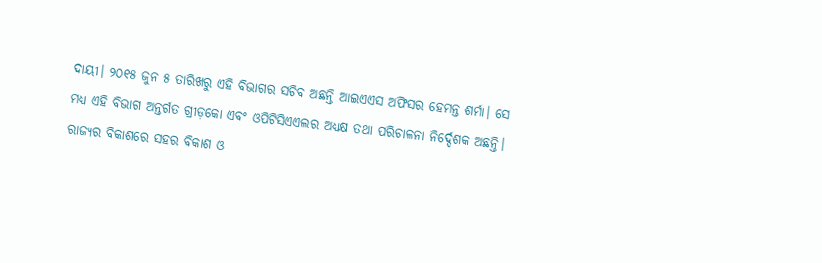ଦାୟୀ। ୨୦୧୫ ଜୁନ ୫ ତାରିଖରୁ ଏହି ବିଭାଗର ସଚିବ ଅଛନ୍ତି ଆଇଏଏସ ଅଫିସର ହେମନ୍ତ ଶର୍ମା। ସେ ମଧ୍ୟ ଏହି ବିଭାଗ ଅନ୍ତର୍ଗତ ଗ୍ରୀଡ଼କୋ ଏବଂ ଓପିଟିସିଏଏଲର ଅଧ୍ୟକ୍ଷ ତଥା ପରିଚାଳନା ନିର୍ଦ୍ଦେଶକ ଅଛନ୍ତି। ରାଜ୍ୟର ବିକାଶରେ ସହର ବିକାଶ ଓ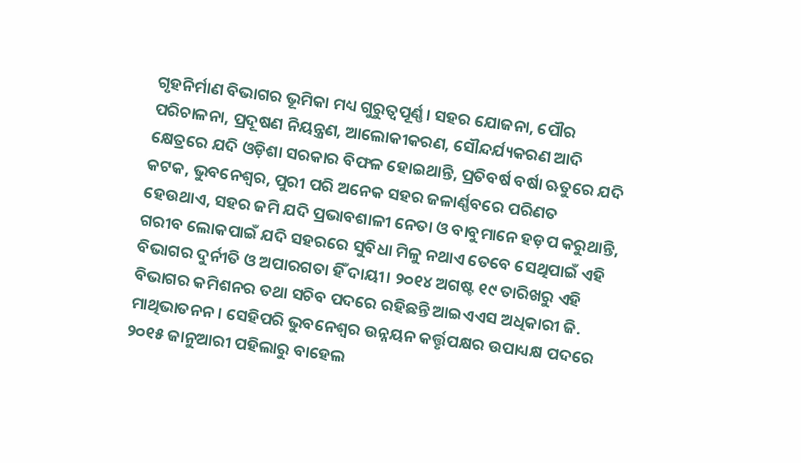ଗୃହନିର୍ମାଣ ବିଭାଗର ଭୂମିକା ମଧ୍ୟ ଗୁରୁତ୍ବପୂର୍ଣ୍ଣ। ସହର ଯୋଜନା, ପୌର ପରିଚାଳନା, ପ୍ରଦୂଷଣ ନିୟନ୍ତ୍ରଣ, ଆଲୋକୀକରଣ, ସୌନ୍ଦର୍ଯ୍ୟକରଣ ଆଦି କ୍ଷେତ୍ରରେ ଯଦି ଓଡ଼ିଶା ସରକାର ବିଫଳ ହୋଇଥାନ୍ତି, ପ୍ରତିବର୍ଷ ବର୍ଷା ଋତୁରେ ଯଦି କଟକ, ଭୁବନେଶ୍ବର, ପୁରୀ ପରି ଅନେକ ସହର ଜଳାର୍ଣ୍ଣବରେ ପରିଣତ ହେଉଥାଏ, ସହର ଜମି ଯଦି ପ୍ରଭାବଶାଳୀ ନେତା ଓ ବାବୁମାନେ ହଡ଼ପ କରୁଥାନ୍ତି, ଗରୀବ ଲୋକପାଇଁ ଯଦି ସହରରେ ସୁବିଧା ମିଳୁ ନଥାଏ ତେବେ ସେଥିପାଇଁ ଏହି ବିଭାଗର ଦୁର୍ନୀତି ଓ ଅପାରଗତା ହିଁ ଦାୟୀ। ୨୦୧୪ ଅଗଷ୍ଟ ୧୯ ତାରିଖରୁ ଏହି ବିଭାଗର କମିଶନର ତଥା ସଚିବ ପଦରେ ରହିଛନ୍ତି ଆଇଏଏସ ଅଧିକାରୀ ଜି. ମାଥିଭାତନନ। ସେହିପରି ଭୁବନେଶ୍ବର ଉନ୍ନୟନ କର୍ତ୍ତୃପକ୍ଷର ଉପାଧ୍ୟକ୍ଷ ପଦରେ ୨୦୧୫ ଜାନୁଆରୀ ପହିଲାରୁ ବାହେଲ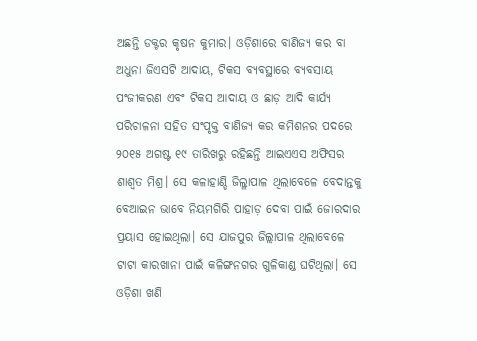ଅଛନ୍ତି ଡକ୍ଟର କୃଷନ କୁମାର। ଓଡ଼ିଶାରେ ବାଣିଜ୍ୟ କର ବା ଅଧୁନା ଜିଏସଟି ଆଦାୟ, ଟିକସ ବ୍ୟବସ୍ଥାରେ ବ୍ୟବସାୟ ପଂଜୀକରଣ ଏବଂ ଟିକସ ଆଦାୟ ଓ ଛାଡ଼ ଆଦି କାର୍ଯ୍ୟ ପରିଚାଳନା ସହିତ ସଂପୃକ୍ତ ବାଣିଜ୍ୟ କର କମିଶନର ପଦରେ ୨୦୧୫ ଅଗଷ୍ଟ ୧୯ ତାରିଖରୁ ରହିଛନ୍ତି ଆଇଏଏସ ଅଫିସର ଶାଶ୍ବତ ମିଶ୍ର। ସେ କଳାହାଣ୍ଡି ଜିଲ୍ଳାପାଳ ଥିଲାବେଳେ ବେଦାନ୍ତକୁ ବେଆଇନ ଭାବେ ନିୟମଗିରି ପାହାଡ଼ ଦେବା ପାଇଁ ଜୋରଦାର ପ୍ରୟାସ ହୋଇଥିଲା। ସେ ଯାଜପୁର ଜିଲ୍ଲାପାଳ ଥିଲାବେଳେ ଟାଟା କାରଖାନା ପାଇଁ କଳିଙ୍ଗନଗର ଗୁଳିକାଣ୍ଡ ଘଟିଥିଲା। ସେ ଓଡ଼ିଶା ଖଣି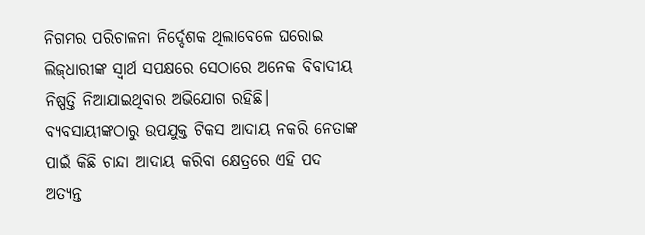ନିଗମର ପରିଚାଳନା ନିର୍ଦ୍ଦେଶକ ଥିଲାବେଳେ ଘରୋଇ ଲିଜ୍‌ଧାରୀଙ୍କ ସ୍ବାର୍ଥ ସପକ୍ଷରେ ସେଠାରେ ଅନେକ ବିବାଦୀୟ ନିଷ୍ପତ୍ତି ନିଆଯାଇଥିବାର ଅଭିଯୋଗ ରହିଛି। ବ୍ୟବସାୟୀଙ୍କଠାରୁ ଉପଯୁକ୍ତ ଟିକସ ଆଦାୟ ନକରି ନେତାଙ୍କ ପାଇଁ କିଛି ଚାନ୍ଦା ଆଦାୟ କରିବା କ୍ଷେତ୍ରରେ ଏହି ପଦ ଅତ୍ୟନ୍ତ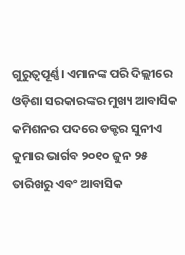ଗୁରୁତ୍ବପୂର୍ଣ୍ଣ। ଏମାନଙ୍କ ପରି ଦିଲ୍ଲୀରେ ଓଡ଼ିଶା ସରକାରଙ୍କର ମୁଖ୍ୟ ଆବାସିକ କମିଶନର ପଦରେ ଡକ୍ଟର ସୁନୀଏ କୁମାର ଭାର୍ଗବ ୨୦୧୦ ଜୁନ ୨୫ ତାରିଖରୁ ଏବଂ ଆବାସିକ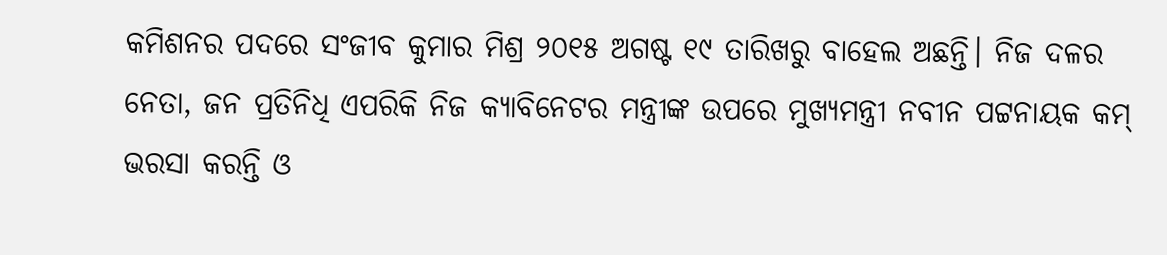କମିଶନର ପଦରେ ସଂଜୀବ କୁମାର ମିଶ୍ର ୨୦୧୫ ଅଗଷ୍ଟ ୧୯ ତାରିଖରୁ ବାହେଲ ଅଛନ୍ତି। ନିଜ ଦଳର ନେତା, ଜନ ପ୍ରତିନିଧି ଏପରିକି ନିଜ କ୍ୟାବିନେଟର ମନ୍ତ୍ରୀଙ୍କ ଉପରେ ମୁଖ୍ୟମନ୍ତ୍ରୀ ନବୀନ ପଟ୍ଟନାୟକ କମ୍‌ ଭରସା କରନ୍ତି ଓ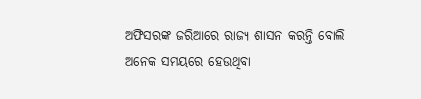ଅଫିସରଙ୍କ ଜରିଆରେ ରାଜ୍ୟ ଶାସନ କରନ୍ତି ବୋଲି ଅନେକ ସମୟରେ ହେଉଥିବା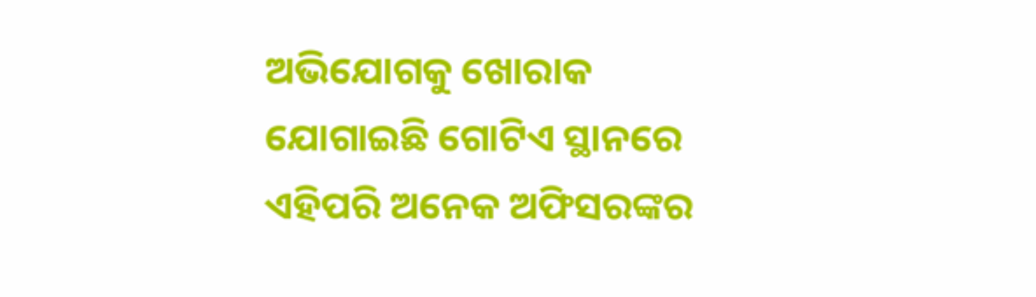ଅଭିଯୋଗକୁ ଖୋରାକ ଯୋଗାଇଛି ଗୋଟିଏ ସ୍ଥାନରେ ଏହିପରି ଅନେକ ଅଫିସରଙ୍କର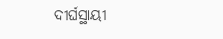ଦୀର୍ଘସ୍ଥାୟୀ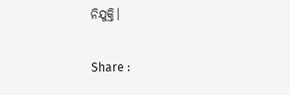ନିଯୁକ୍ତି।

Share :